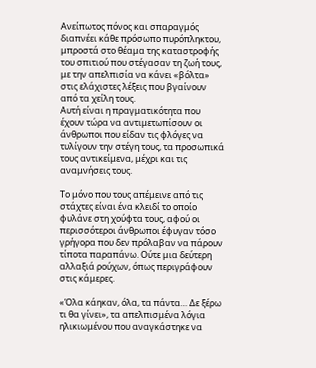Ανείπωτος πόνος και σπαραγμός διαπνέει κάθε πρόσωπο πυρόπληκτου, μπροστά στο θέαμα της καταστροφής του σπιτιού που στέγασαν τη ζωή τους, με την απελπισία να κάνει «βόλτα» στις ελάχιστες λέξεις που βγαίνουν από τα χείλη τους.
Αυτή είναι η πραγματικότητα που έχουν τώρα να αντιμετωπίσουν οι άνθρωποι που είδαν τις φλόγες να τυλίγουν την στέγη τους, τα προσωπικά τους αντικείμενα, μέχρι και τις αναμνήσεις τους.

Το μόνο που τους απέμεινε από τις στάχτες είναι ένα κλειδί το οποίο φυλάνε στη χούφτα τους, αφού οι περισσότεροι άνθρωποι έφυγαν τόσο γρήγορα που δεν πρόλαβαν να πάρουν τίποτα παραπάνω. Ούτε μια δεύτερη αλλαξιά ρούχων, όπως περιγράφουν στις κάμερες.

«Όλα κάηκαν, όλα, τα πάντα… Δε ξέρω τι θα γίνει», τα απελπισμένα λόγια ηλικιωμένου που αναγκάστηκε να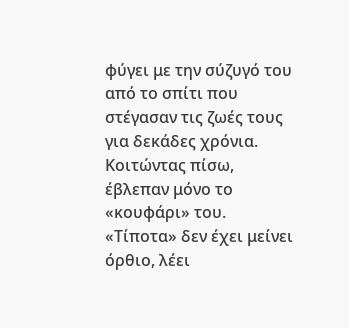φύγει με την σύζυγό του από το σπίτι που στέγασαν τις ζωές τους για δεκάδες χρόνια. Κοιτώντας πίσω, έβλεπαν μόνο το «κουφάρι» του.
«Τίποτα» δεν έχει μείνει όρθιο, λέει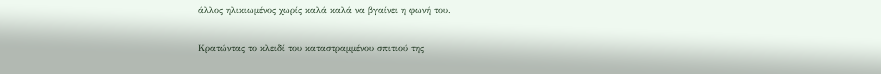άλλος ηλικιωμένος χωρίς καλά καλά να βγαίνει η φωνή του.

Κρατώντας το κλειδί του καταστραμμένου σπιτιού της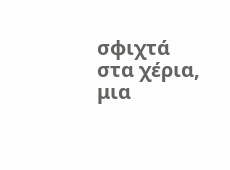σφιχτά στα χέρια, μια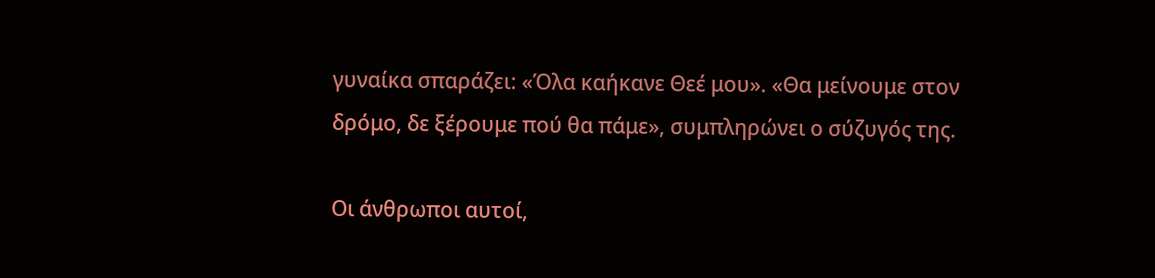γυναίκα σπαράζει: «Όλα καήκανε Θεέ μου». «Θα μείνουμε στον δρόμο, δε ξέρουμε πού θα πάμε», συμπληρώνει ο σύζυγός της.

Οι άνθρωποι αυτοί,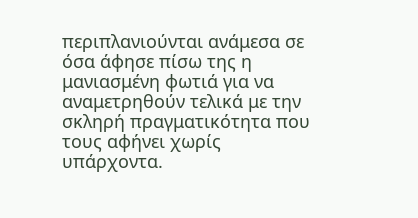περιπλανιούνται ανάμεσα σε όσα άφησε πίσω της η μανιασμένη φωτιά για να αναμετρηθούν τελικά με την σκληρή πραγματικότητα που τους αφήνει χωρίς υπάρχοντα.